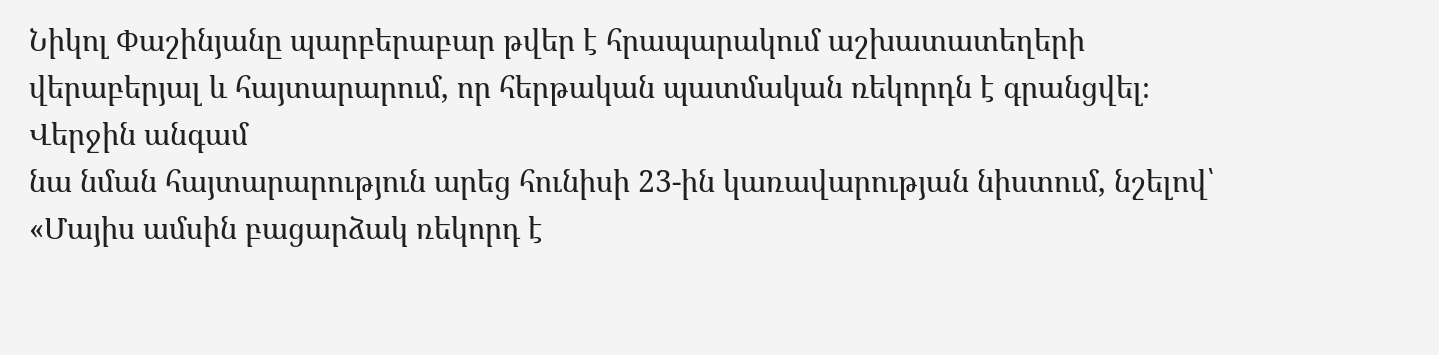Նիկոլ Փաշինյանը պարբերաբար թվեր է հրապարակում աշխատատեղերի
վերաբերյալ և հայտարարում, որ հերթական պատմական ռեկորդն է գրանցվել։ Վերջին անգամ
նա նման հայտարարություն արեց հունիսի 23-ին կառավարության նիստում, նշելով՝ «Մայիս ամսին բացարձակ ռեկորդ է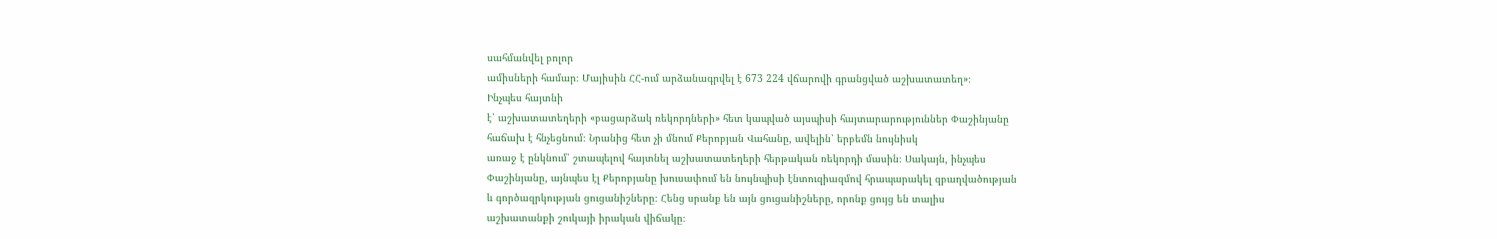սահմանվել բոլոր
ամիսների համար։ Մայիսին ՀՀ-ում արձանագրվել է 673 224 վճարովի գրանցված աշխատատեղ»։
Ինչպես հայտնի
է՝ աշխատատեղերի «բացարձակ ռեկորդների» հետ կապված այսպիսի հայտարարություններ Փաշինյանը
հաճախ է հնչեցնում։ Նրանից հետ չի մնում Քերոբյան Վահանը, ավելին՝ երբեմն նույնիսկ
առաջ է ընկնում՝ շտապելով հայտնել աշխատատեղերի հերթական ռեկորդի մասին։ Սակայն, ինչպես
Փաշինյանը, այնպես էլ Քերոբյանը խուսափում են նույնպիսի էնտուզիազմով հրապարակել զբաղվածության
և գործազրկության ցուցանիշները։ Հենց սրանք են այն ցուցանիշները, որոնք ցույց են տալիս
աշխատանքի շուկայի իրական վիճակը։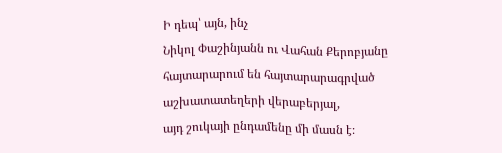Ի դեպ՝ այն, ինչ
Նիկոլ Փաշինյանն ու Վահան Քերոբյանը հայտարարում են հայտարարագրված աշխատատեղերի վերաբերյալ,
այդ շուկայի ընդամենը մի մասն է։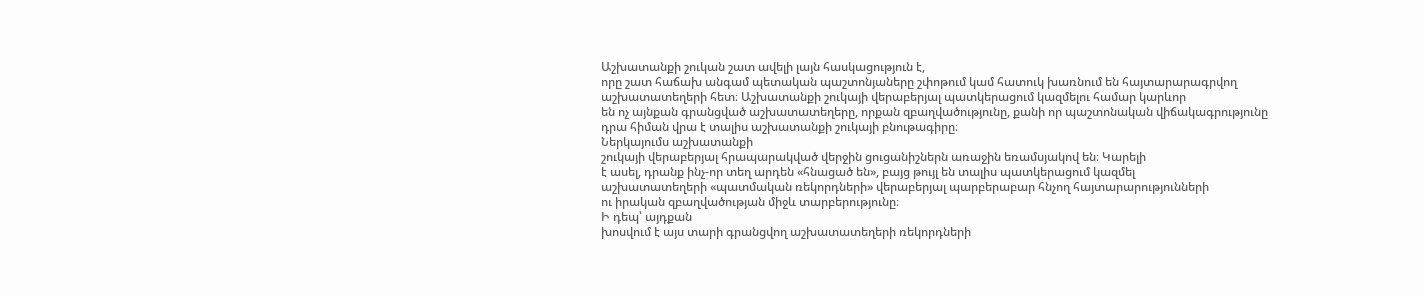Աշխատանքի շուկան շատ ավելի լայն հասկացություն է,
որը շատ հաճախ անգամ պետական պաշտոնյաները շփոթում կամ հատուկ խառնում են հայտարարագրվող
աշխատատեղերի հետ։ Աշխատանքի շուկայի վերաբերյալ պատկերացում կազմելու համար կարևոր
են ոչ այնքան գրանցված աշխատատեղերը, որքան զբաղվածությունը, քանի որ պաշտոնական վիճակագրությունը
դրա հիման վրա է տալիս աշխատանքի շուկայի բնութագիրը։
Ներկայումս աշխատանքի
շուկայի վերաբերյալ հրապարակված վերջին ցուցանիշներն առաջին եռամսյակով են։ Կարելի
է ասել, դրանք ինչ-որ տեղ արդեն «հնացած են», բայց թույլ են տալիս պատկերացում կազմել
աշխատատեղերի «պատմական ռեկորդների» վերաբերյալ պարբերաբար հնչող հայտարարությունների
ու իրական զբաղվածության միջև տարբերությունը։
Ի դեպ՝ այդքան
խոսվում է այս տարի գրանցվող աշխատատեղերի ռեկորդների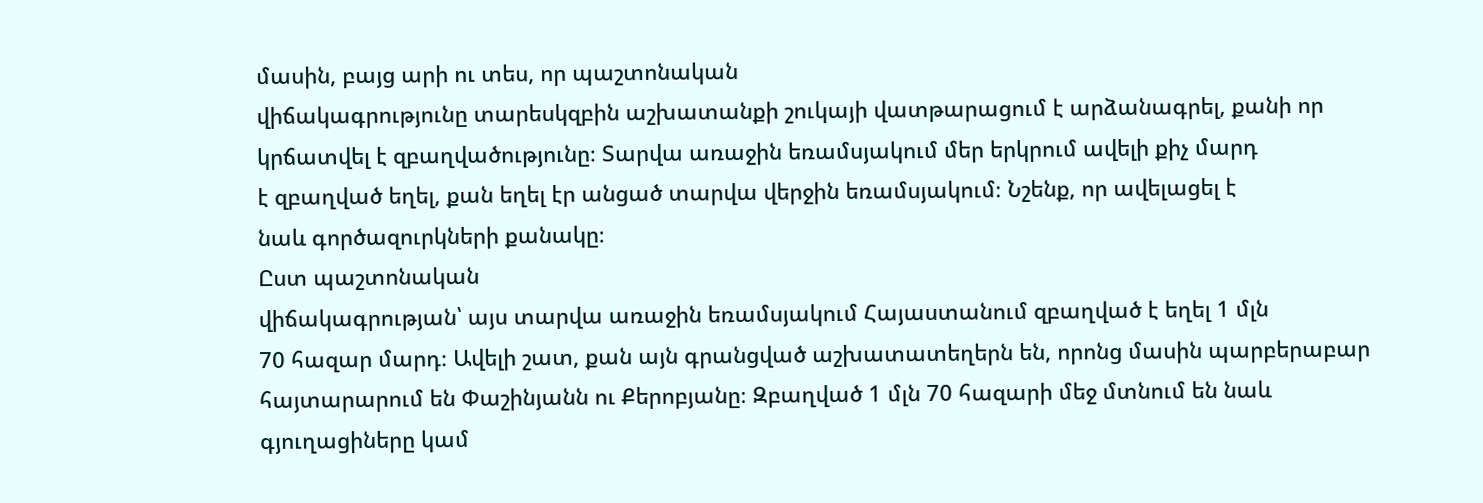մասին, բայց արի ու տես, որ պաշտոնական
վիճակագրությունը տարեսկզբին աշխատանքի շուկայի վատթարացում է արձանագրել, քանի որ
կրճատվել է զբաղվածությունը։ Տարվա առաջին եռամսյակում մեր երկրում ավելի քիչ մարդ
է զբաղված եղել, քան եղել էր անցած տարվա վերջին եռամսյակում։ Նշենք, որ ավելացել է
նաև գործազուրկների քանակը։
Ըստ պաշտոնական
վիճակագրության՝ այս տարվա առաջին եռամսյակում Հայաստանում զբաղված է եղել 1 մլն
70 հազար մարդ։ Ավելի շատ, քան այն գրանցված աշխատատեղերն են, որոնց մասին պարբերաբար
հայտարարում են Փաշինյանն ու Քերոբյանը։ Զբաղված 1 մլն 70 հազարի մեջ մտնում են նաև
գյուղացիները կամ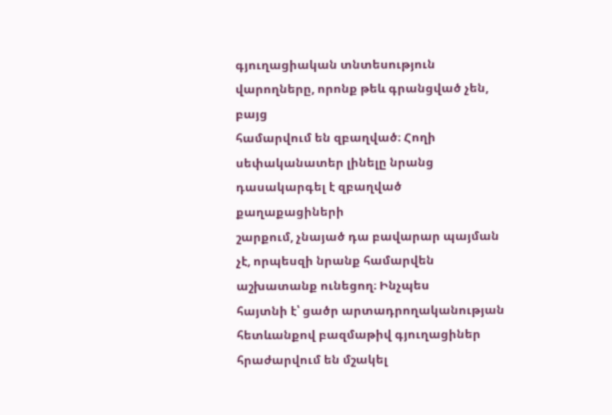գյուղացիական տնտեսություն վարողները, որոնք թեև գրանցված չեն, բայց
համարվում են զբաղված։ Հողի սեփականատեր լինելը նրանց դասակարգել է զբաղված քաղաքացիների
շարքում, չնայած դա բավարար պայման չէ, որպեսզի նրանք համարվեն աշխատանք ունեցող։ Ինչպես
հայտնի է՝ ցածր արտադրողականության հետևանքով բազմաթիվ գյուղացիներ հրաժարվում են մշակել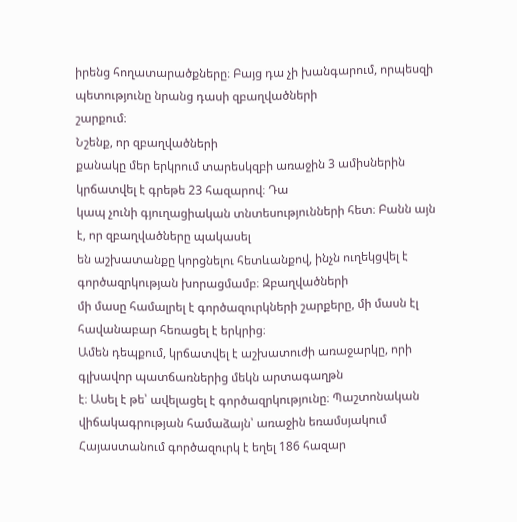իրենց հողատարածքները։ Բայց դա չի խանգարում, որպեսզի պետությունը նրանց դասի զբաղվածների
շարքում։
Նշենք, որ զբաղվածների
քանակը մեր երկրում տարեսկզբի առաջին 3 ամիսներին կրճատվել է գրեթե 23 հազարով։ Դա
կապ չունի գյուղացիական տնտեսությունների հետ։ Բանն այն է, որ զբաղվածները պակասել
են աշխատանքը կորցնելու հետևանքով, ինչն ուղեկցվել է գործազրկության խորացմամբ։ Զբաղվածների
մի մասը համալրել է գործազուրկների շարքերը, մի մասն էլ հավանաբար հեռացել է երկրից։
Ամեն դեպքում, կրճատվել է աշխատուժի առաջարկը, որի գլխավոր պատճառներից մեկն արտագաղթն
է։ Ասել է թե՝ ավելացել է գործազրկությունը։ Պաշտոնական վիճակագրության համաձայն՝ առաջին եռամսյակում
Հայաստանում գործազուրկ է եղել 186 հազար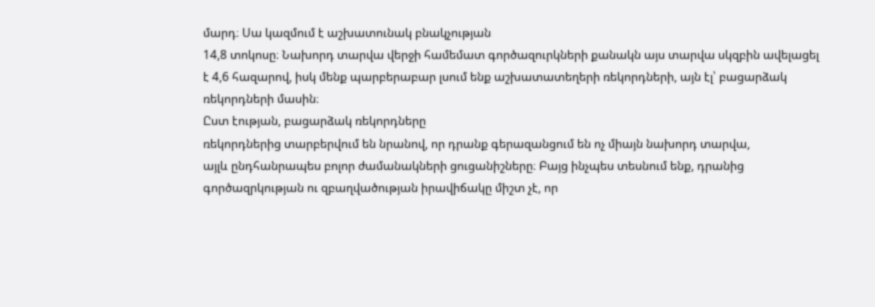մարդ։ Սա կազմում է աշխատունակ բնակչության
14,8 տոկոսը։ Նախորդ տարվա վերջի համեմատ գործազուրկների քանակն այս տարվա սկզբին ավելացել
է 4,6 հազարով, իսկ մենք պարբերաբար լսում ենք աշխատատեղերի ռեկորդների, այն էլ՝ բացարձակ
ռեկորդների մասին։
Ըստ էության, բացարձակ ռեկորդները
ռեկորդներից տարբերվում են նրանով, որ դրանք գերազանցում են ոչ միայն նախորդ տարվա,
այլև ընդհանրապես բոլոր ժամանակների ցուցանիշները։ Բայց ինչպես տեսնում ենք, դրանից
գործազրկության ու զբաղվածության իրավիճակը միշտ չէ, որ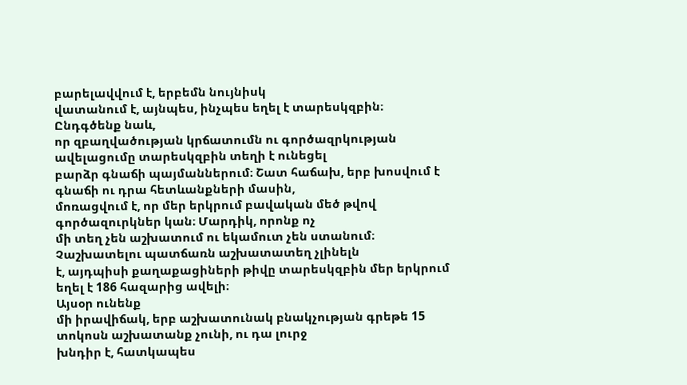բարելավվում է, երբեմն նույնիսկ
վատանում է, այնպես, ինչպես եղել է տարեսկզբին։
Ընդգծենք նաև,
որ զբաղվածության կրճատումն ու գործազրկության ավելացումը տարեսկզբին տեղի է ունեցել
բարձր գնաճի պայմաններում։ Շատ հաճախ, երբ խոսվում է գնաճի ու դրա հետևանքների մասին,
մոռացվում է, որ մեր երկրում բավական մեծ թվով գործազուրկներ կան։ Մարդիկ, որոնք ոչ
մի տեղ չեն աշխատում ու եկամուտ չեն ստանում։ Չաշխատելու պատճառն աշխատատեղ չլինելն
է, այդպիսի քաղաքացիների թիվը տարեսկզբին մեր երկրում եղել է 186 հազարից ավելի։
Այսօր ունենք
մի իրավիճակ, երբ աշխատունակ բնակչության գրեթե 15 տոկոսն աշխատանք չունի, ու դա լուրջ
խնդիր է, հատկապես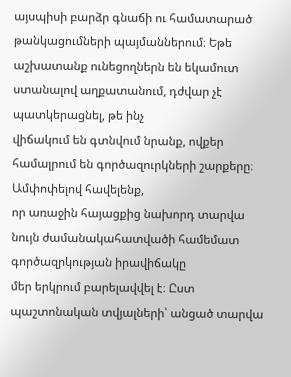այսպիսի բարձր գնաճի ու համատարած թանկացումների պայմաններում։ Եթե
աշխատանք ունեցողներն են եկամուտ ստանալով աղքատանում, դժվար չէ պատկերացնել, թե ինչ
վիճակում են գտնվում նրանք, ովքեր համալրում են գործազուրկների շարքերը։
Ամփոփելով հավելենք,
որ առաջին հայացքից նախորդ տարվա նույն ժամանակահատվածի համեմատ գործազրկության իրավիճակը
մեր երկրում բարելավվել է։ Ըստ պաշտոնական տվյալների՝ անցած տարվա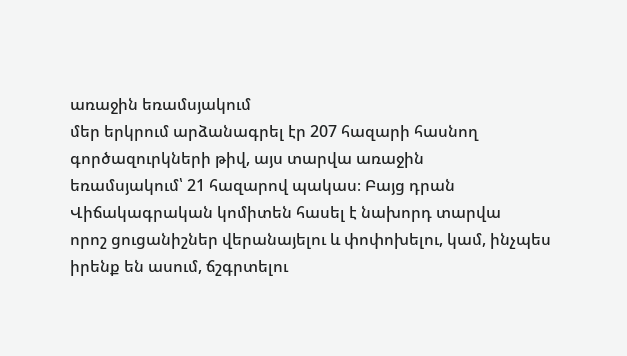առաջին եռամսյակում
մեր երկրում արձանագրել էր 207 հազարի հասնող գործազուրկների թիվ, այս տարվա առաջին
եռամսյակում՝ 21 հազարով պակաս։ Բայց դրան Վիճակագրական կոմիտեն հասել է նախորդ տարվա
որոշ ցուցանիշներ վերանայելու և փոփոխելու, կամ, ինչպես իրենք են ասում, ճշգրտելու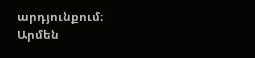արդյունքում։
Արմեն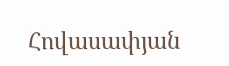Հովասափյան